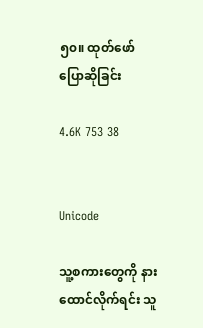၅၀။ ထုတ်ဖော်ပြောဆိုခြင်း

4.6K 753 38


Unicode

သူ့စကားတွေကို နားထောင်လိုက်ရင်း သူ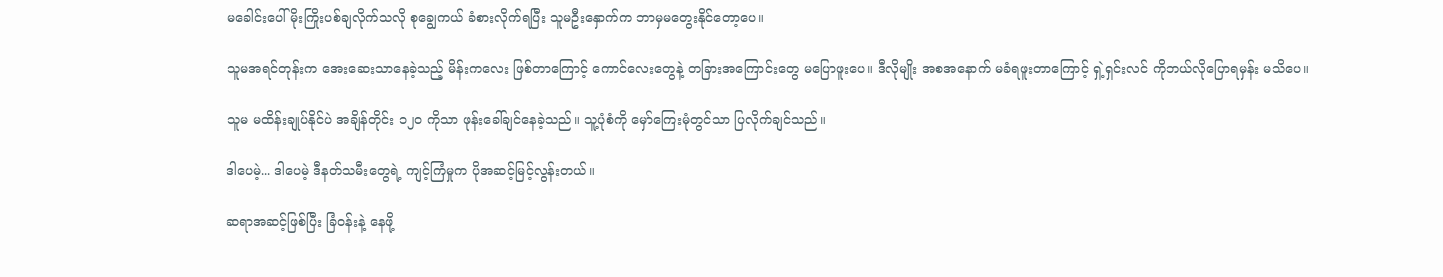မခေါင်းပေါ် မိုးကြိုးပစ်ချလိုက်သလို စုချွေကယ် ခံစားလိုက်ရပြီး သူမဦးနှောက်က ဘာမှမတွေးနိုင်တော့ပေ။

သူမအရင်တုန်းက အေးဆေးသာနေခဲ့သည့် မိန်းကလေး ဖြစ်တာကြောင့် ကောင်လေးတွေနဲ့ တခြားအကြောင်းတွေ မပြောဖူးပေ။ ဒီလိုမျိုး အစအနောက် မခံရဖူးတာကြောင့် ရှဲ့ရှင်းလင် ကိုဘယ်လိုပြောရမှန်း မသိပေ။

သူမ မထိန်းချုပ်နိုင်ပဲ အချိန်တိုင်း ၁၂၀ ကိုသာ ဖုန်းခေါ်ချင်နေခဲ့သည်။ သူ့ပုံစံကို မှော်ကြေးမုံတွင်သာ ပြလိုက်ချင်သည်။

ဒါပေမဲ့... ဒါပေမဲ့ ဒီနတ်သမီးတွေရဲ့ ကျင့်ကြံမှုက ပိုအဆင့်မြင့်လွန်းတယ်။

ဆရာအဆင့်ဖြစ်ပြီး ခြံဝန်းနဲ့ နေဖို့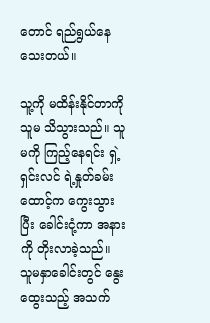တောင် ရည်ရွယ်နေသေးတယ်။

သူ့ကို မထိန်းနိုင်တာကို သူမ သိသွားသည်။ သူမကို ကြည့်နေရင်း ရှဲ့ရှင်းလင် ရဲ့နှုတ်ခမ်းထောင့်က ကွေးသွားပြီး ခေါင်းငုံ့ကာ အနားကို တိုးလာခဲ့သည်။ သူမနှာခေါင်းတွင် နွေးထွေးသည့် အသက်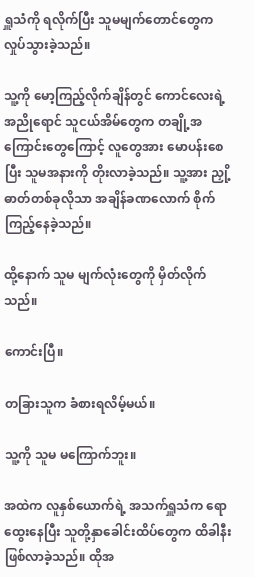ရှူသံကို ရလိုက်ပြီး သူမမျက်တောင်တွေက လှုပ်သွားခဲ့သည်။

သူ့ကို မော့ကြည့်လိုက်ချိန်တွင် ကောင်လေးရဲ့ အညိုရောင် သူငယ်အိမ်တွေက တချို့အကြောင်းတွေကြောင့် လူတွေအား မောပန်းစေပြီး သူမအနားကို တိုးလာခဲ့သည်။ သူ့အား ညှို့ဓာတ်တစ်ခုလိုသာ အချိန်ခဏလောက် စိုက်ကြည့်နေခဲ့သည်။

ထို့နောက် သူမ မျက်လုံးတွေကို မှိတ်လိုက်သည်။

ကောင်းပြီ။

တခြားသူက ခံစားရလိမ့်မယ်။

သူ့ကို သူမ မကြောက်ဘူး။

အထဲက လူနှစ်ယောက်ရဲ့ အသက်ရှူသံက ရောထွေးနေပြီး သူတို့နှာခေါင်းထိပ်တွေက ထိခါနီး ဖြစ်လာခဲ့သည်။ ထိုအ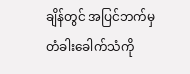ချိန်တွင် အပြင်ဘက်မှ တံခါးခေါက်သံကို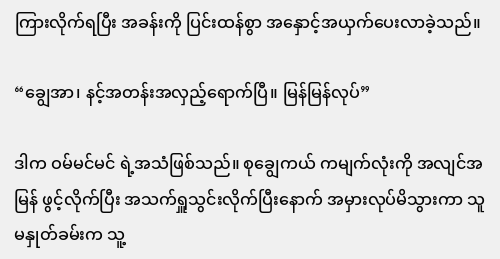ကြားလိုက်ရပြီး အခန်းကို ပြင်းထန်စွာ အနှောင့်အယှက်ပေးလာခဲ့သည်။

“ချွေအာ၊ နင့်အတန်းအလှည့်ရောက်ပြီ။ မြန်မြန်လုပ်”

ဒါက ဝမ်မင်မင် ရဲ့အသံဖြစ်သည်။ စုချွေကယ် ကမျက်လုံးကို အလျင်အမြန် ဖွင့်လိုက်ပြီး အသက်ရှူသွင်းလိုက်ပြီးနောက် အမှားလုပ်မိသွားကာ သူမနှုတ်ခမ်းက သူ့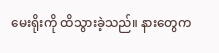မေးရိုးကို ထိသွားခဲ့သည်။ နားတွေက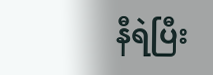နီရဲပြီး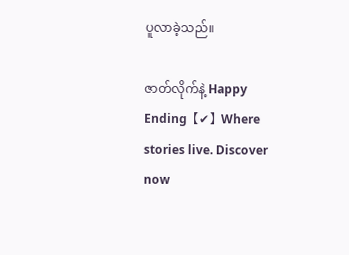ပူလာခဲ့သည်။

ဇာတ်လိုက်နဲ့ Happy Ending【✔】Where stories live. Discover now